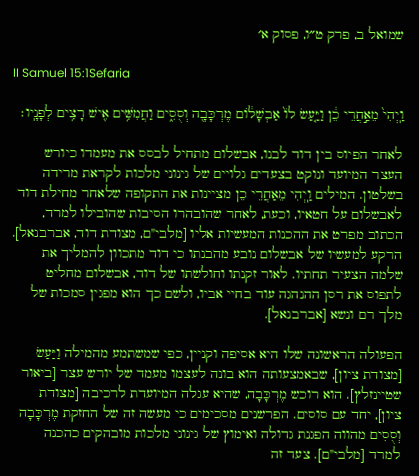שמואל ב, פרק ט״ו, פסוק א׳

II Samuel 15:1Sefaria

וַֽיְהִי֙ מֵאַ֣חֲרֵי כֵ֔ן וַיַּ֤עַשׂ לוֹ֙ אַבְשָׁל֔וֹם מֶרְכָּבָ֖ה וְסֻסִ֑ים וַחֲמִשִּׁ֥ים אִ֖ישׁ רָצִ֥ים לְפָנָֽיו׃

לאחר הפיוס בין דוד לבנו, אבשלום מתחיל לבסס את מעמדו כיורש העצר המיועד ונוקט בצעדים גלויים של גינוני מלכות לקראת מרידה בשלטון. המילים וַֽיְהִי מֵאַחֲרֵי כֵן מציינות את התקופה שלאחר מחילת דוד לאבשלום על חטאיו, וכעת, לאחר שהובהרו הסיבות שהובילו למרד, הכתוב מפרט את ההכנות המעשיות אליו [מלבי"ם, מצודת דוד, אברבנאל]. הרקע למעשיו של אבשלום נובע מהבנתו כי דוד מתכוון להמליך את שלמה הצעיר תחתיו. לאור זקנתו וחולשתו של דוד, אבשלום מחליט לתפוס את רסן ההנהגה עוד בחיי אביו, ולשם כך הוא מפגין סמכות של מלך רם ונשא [אברבנאל].

הפעולה הראשונה שלו היא אסיפה וקניין, כפי שמשתמע מהמילה וַיַּעַשׂ [מצודת ציון], שבאמצעותה הוא בונה לעצמו מעמד של יורש עצר [ביאור שטיינזלץ]. הוא רוכש מֶרְכָּבָה, שהיא עגלה המיועדת לרכיבה [מצודת ציון], יחד עם סוסים. הפרשנים מסכימים כי מעשה זה של החזקת מֶרְכָּבָה וְסֻסִים מהווה הפגנת גדולה ואימוץ של גינוני מלכות מובהקים כהכנה למרד [מלבי"ם]. צעד זה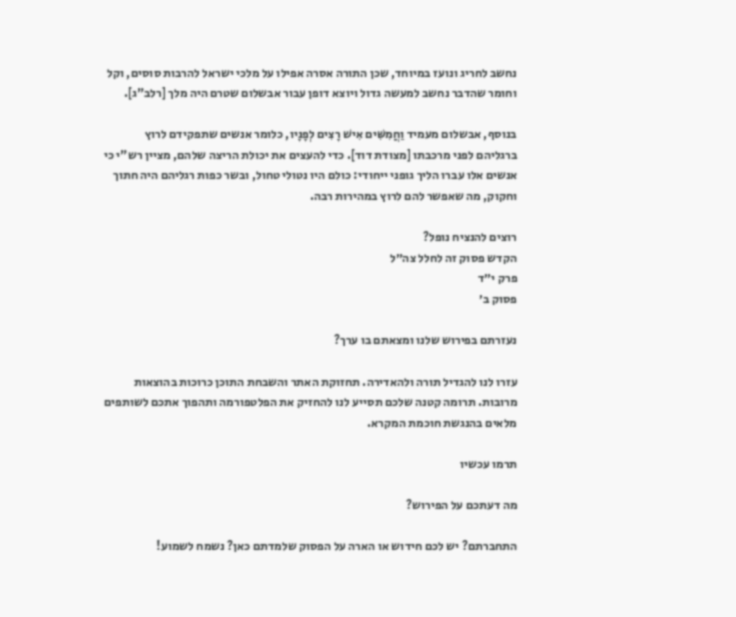נחשב לחריג ונועז במיוחד, שכן התורה אסרה אפילו על מלכי ישראל להרבות סוסים, וקל וחומר שהדבר נחשב למעשה גדול ויוצא דופן עבור אבשלום שטרם היה מלך [רלב"ג].

בנוסף, אבשלום מעמיד וַחֲמִשִּׁים אִישׁ רָצִים לְפָנָיו, כלומר אנשים שתפקידם לרוץ ברגליהם לפני מרכבתו [מצודת דוד]. כדי להעצים את יכולת הריצה שלהם, מציין רש"י כי אנשים אלו עברו הליך גופני ייחודי: כולם היו נטולי טחול, ובשר כפות רגליהם היה חתוך וחקוק, מה שאפשר להם לרוץ במהירות רבה.

רוצים להנציח נופל?
הקדש פסוק זה לחלל צה״ל
פרק י״ד
פסוק ב׳

נעזרתם בפירוש שלנו ומצאתם בו ערך?

עזרו לנו להגדיל תורה ולהאדירה. תחזוקת האתר והשבחת התוכן כרוכות בהוצאות מרובות. תרומה קטנה שלכם תסייע לנו להחזיק את הפלטפורמה ותהפוך אתכם לשותפים מלאים בהנגשת חוכמת המקרא.

תרמו עכשיו

מה דעתכם על הפירוש?

התחברתם? יש לכם חידוש או הארה על הפסוק שלמדתם כאן? נשמח לשמוע!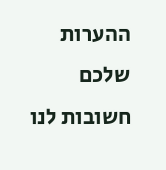ההערות שלכם חשובות לנו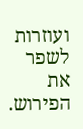ועוזרות לשפר את הפירוש.